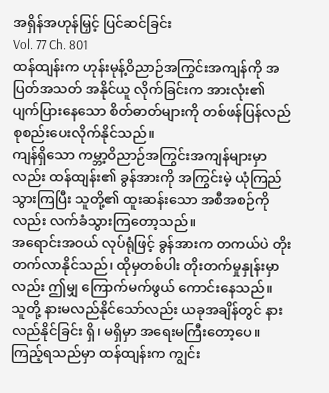အရှိန်အဟုန်မြှင့် ပြင်ဆင်ခြင်း
Vol. 77 Ch. 801
ထန်ထျန်းက ဟုန်းမုန့်ဝိညာဉ်အကြွင်းအကျန်ကို အပြတ်အသတ် အနိုင်ယူ လိုက်ခြင်းက အားလုံး၏ ပျက်ပြားနေသော စိတ်ဓာတ်များကို တစ်ဖန်ပြန်လည် စုစည်းပေးလိုက်နိုင်သည်။
ကျန်ရှိသော ကမ္ဘာ့ဝိညာဉ်အကြွင်းအကျန်များမှာလည်း ထန်ထျန်း၏ ခွန်အားကို အကြွင်းမဲ့ ယုံကြည်သွားကြပြီး သူတို့၏ ထူးဆန်းသော အစီအစဉ်ကိုလည်း လက်ခံသွားကြတော့သည်။
အရောင်းအဝယ် လုပ်ရုံဖြင့် ခွန်အားက တကယ်ပဲ တိုးတက်လာနိုင်သည်၊ ထိုမှတစ်ပါး တိုးတက်မှုနှုန်းမှာလည်း ဤမျှ ကြောက်မက်ဖွယ် ကောင်းနေသည်။
သူတို့ နားမလည်နိုင်သော်လည်း ယခုအချိန်တွင် နားလည်နိုင်ခြင်း ရှိ၊ မရှိမှာ အရေးမကြီးတော့ပေ။
ကြည့်ရသည်မှာ ထန်ထျန်းက ကျွင်း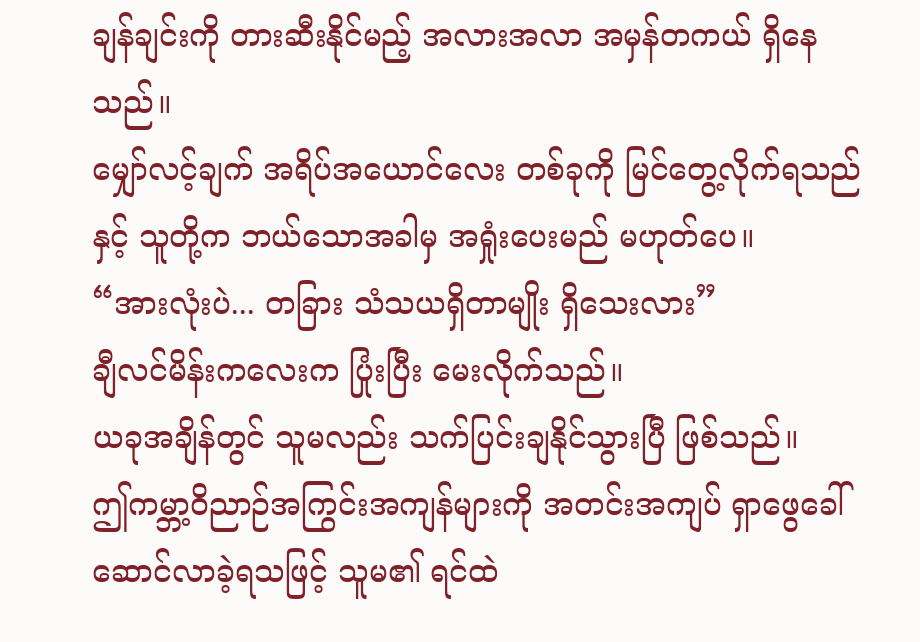ချန်ချင်းကို တားဆီးနိုင်မည့် အလားအလာ အမှန်တကယ် ရှိနေသည်။
မျှော်လင့်ချက် အရိပ်အယောင်လေး တစ်ခုကို မြင်တွေ့လိုက်ရသည်နှင့် သူတို့က ဘယ်သောအခါမှ အရှုံးပေးမည် မဟုတ်ပေ။
“အားလုံးပဲ... တခြား သံသယရှိတာမျိုး ရှိသေးလား”
ချီလင်မိန်းကလေးက ပြုံးပြီး မေးလိုက်သည်။
ယခုအချိန်တွင် သူမလည်း သက်ပြင်းချနိုင်သွားပြီ ဖြစ်သည်။
ဤကမ္ဘာ့ဝိညာဉ်အကြွင်းအကျန်များကို အတင်းအကျပ် ရှာဖွေခေါ်ဆောင်လာခဲ့ရသဖြင့် သူမ၏ ရင်ထဲ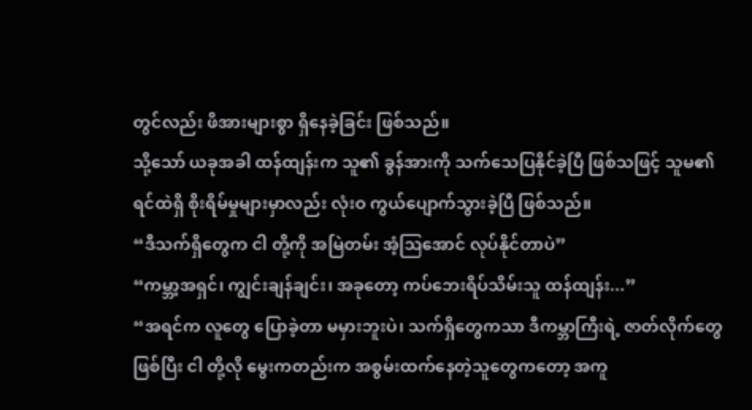တွင်လည်း ဖိအားများစွာ ရှိနေခဲ့ခြင်း ဖြစ်သည်။
သို့သော် ယခုအခါ ထန်ထျန်းက သူ၏ ခွန်အားကို သက်သေပြနိုင်ခဲ့ပြီ ဖြစ်သဖြင့် သူမ၏ ရင်ထဲရှိ စိုးရိမ်မှုများမှာလည်း လုံးဝ ကွယ်ပျောက်သွားခဲ့ပြီ ဖြစ်သည်။
“ဒီသက်ရှိတွေက ငါ တို့ကို အမြဲတမ်း အံ့ဩအောင် လုပ်နိုင်တာပဲ”
“ကမ္ဘာ့အရှင်၊ ကျွင်းချန်ချင်း၊ အခုတော့ ကပ်ဘေးရိပ်သိမ်းသူ ထန်ထျန်း...”
“အရင်က လူတွေ ပြောခဲ့တာ မမှားဘူးပဲ၊ သက်ရှိတွေကသာ ဒီကမ္ဘာကြီးရဲ့ ဇာတ်လိုက်တွေ ဖြစ်ပြီး ငါ တို့လို မွေးကတည်းက အစွမ်းထက်နေတဲ့သူတွေကတော့ အကူ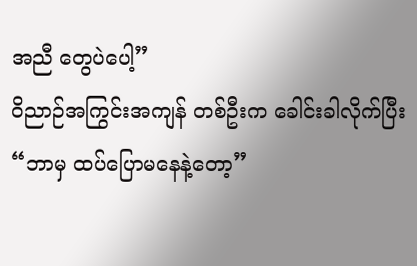အညီ တွေပဲပေါ့”
ဝိညာဉ်အကြွင်းအကျန် တစ်ဦးက ခေါင်းခါလိုက်ပြီး “ဘာမှ ထပ်ပြောမနေနဲ့တော့”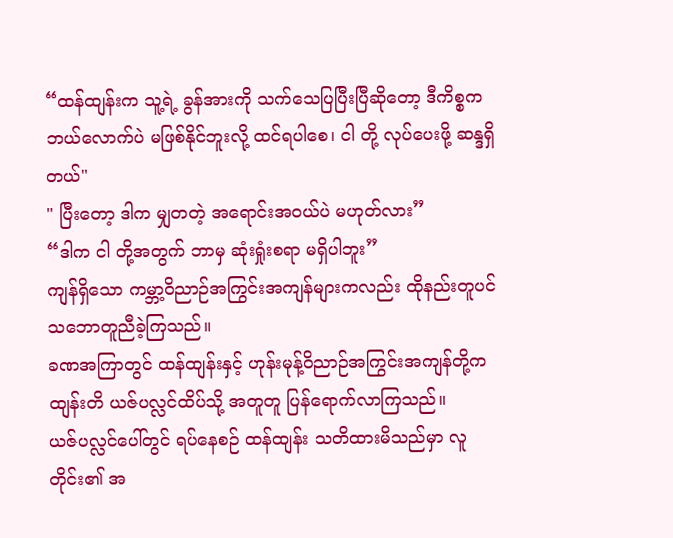“ထန်ထျန်းက သူ့ရဲ့ ခွန်အားကို သက်သေပြပြီးပြီဆိုတော့ ဒီကိစ္စက ဘယ်လောက်ပဲ မဖြစ်နိုင်ဘူးလို့ ထင်ရပါစေ၊ ငါ တို့ လုပ်ပေးဖို့ ဆန္ဒရှိတယ်"
" ပြီးတော့ ဒါက မျှတတဲ့ အရောင်းအဝယ်ပဲ မဟုတ်လား”
“ဒါက ငါ တို့အတွက် ဘာမှ ဆုံးရှုံးစရာ မရှိပါဘူး”
ကျန်ရှိသော ကမ္ဘာ့ဝိညာဉ်အကြွင်းအကျန်များကလည်း ထိုနည်းတူပင် သဘောတူညီခဲ့ကြသည်။
ခဏအကြာတွင် ထန်ထျန်းနှင့် ဟုန်းမုန့်ဝိညာဉ်အကြွင်းအကျန်တို့က ထျန်းတိ ယဇ်ပလ္လင်ထိပ်သို့ အတူတူ ပြန်ရောက်လာကြသည်။
ယဇ်ပလ္လင်ပေါ်တွင် ရပ်နေစဉ် ထန်ထျန်း သတိထားမိသည်မှာ လူတိုင်း၏ အ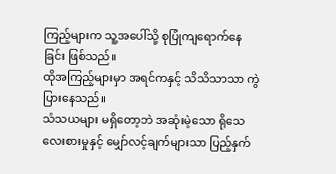ကြည့်များက သူ့အပေါ်သို့ စုပြုံကျရောက်နေခြင်း ဖြစ်သည်။
ထိုအကြည့်များမှာ အရင်ကနှင့် သိသိသာသာ ကွဲပြားနေသည်။
သံသယများ မရှိတော့ဘဲ အဆုံးမဲ့သော ရိုသေလေးစားမှုနှင့် မျှော်လင့်ချက်များသာ ပြည့်နှက်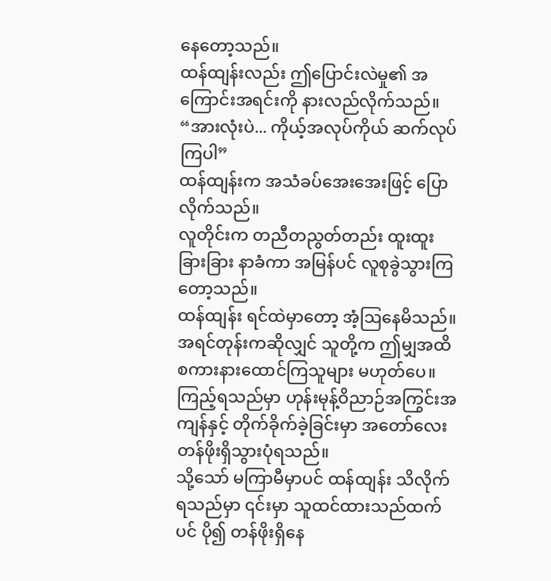နေတော့သည်။
ထန်ထျန်းလည်း ဤပြောင်းလဲမှု၏ အကြောင်းအရင်းကို နားလည်လိုက်သည်။
“အားလုံးပဲ... ကိုယ့်အလုပ်ကိုယ် ဆက်လုပ်ကြပါ”
ထန်ထျန်းက အသံခပ်အေးအေးဖြင့် ပြောလိုက်သည်။
လူတိုင်းက တညီတညွတ်တည်း ထူးထူးခြားခြား နာခံကာ အမြန်ပင် လူစုခွဲသွားကြတော့သည်။
ထန်ထျန်း ရင်ထဲမှာတော့ အံ့ဩနေမိသည်။
အရင်တုန်းကဆိုလျှင် သူတို့က ဤမျှအထိ စကားနားထောင်ကြသူများ မဟုတ်ပေ။
ကြည့်ရသည်မှာ ဟုန်းမုန့်ဝိညာဉ်အကြွင်းအကျန်နှင့် တိုက်ခိုက်ခဲ့ခြင်းမှာ အတော်လေး တန်ဖိုးရှိသွားပုံရသည်။
သို့သော် မကြာမီမှာပင် ထန်ထျန်း သိလိုက်ရသည်မှာ ၎င်းမှာ သူထင်ထားသည်ထက်ပင် ပို၍ တန်ဖိုးရှိနေ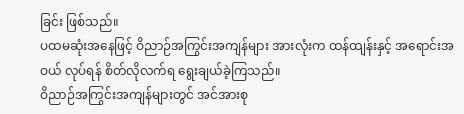ခြင်း ဖြစ်သည်။
ပထမဆုံးအနေဖြင့် ဝိညာဉ်အကြွင်းအကျန်များ အားလုံးက ထန်ထျန်းနှင့် အရောင်းအဝယ် လုပ်ရန် စိတ်လိုလက်ရ ရွေးချယ်ခဲ့ကြသည်။
ဝိညာဉ်အကြွင်းအကျန်များတွင် အင်အားစု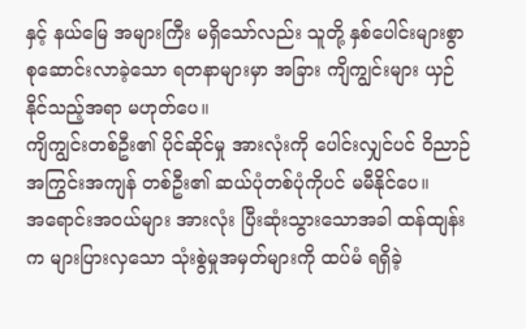နှင့် နယ်မြေ အများကြီး မရှိသော်လည်း သူတို့ နှစ်ပေါင်းများစွာ စုဆောင်းလာခဲ့သော ရတနာများမှာ အခြား ကျိကျွင်းများ ယှဉ်နိုင်သည့်အရာ မဟုတ်ပေ။
ကျိကျွင်းတစ်ဦး၏ ပိုင်ဆိုင်မှု အားလုံးကို ပေါင်းလျှင်ပင် ဝိညာဉ်အကြွင်းအကျန် တစ်ဦး၏ ဆယ်ပုံတစ်ပုံကိုပင် မမီနိုင်ပေ။
အရောင်းအဝယ်များ အားလုံး ပြီးဆုံးသွားသောအခါ ထန်ထျန်းက များပြားလှသော သုံးစွဲမှုအမှတ်များကို ထပ်မံ ရရှိခဲ့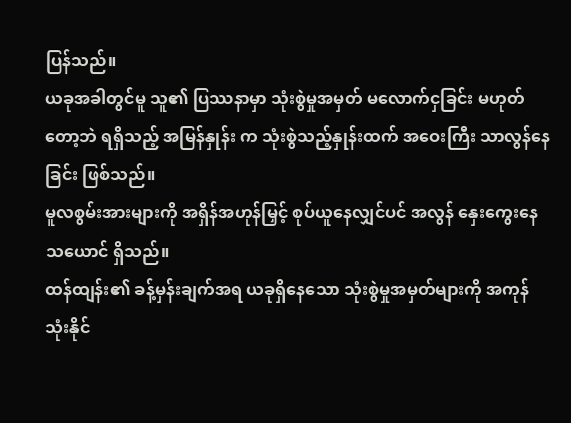ပြန်သည်။
ယခုအခါတွင်မူ သူ၏ ပြဿနာမှာ သုံးစွဲမှုအမှတ် မလောက်ငှခြင်း မဟုတ်တော့ဘဲ ရရှိသည့် အမြန်နှုန်း က သုံးစွဲသည့်နှုန်းထက် အဝေးကြီး သာလွန်နေခြင်း ဖြစ်သည်။
မူလစွမ်းအားများကို အရှိန်အဟုန်မြှင့် စုပ်ယူနေလျှင်ပင် အလွန် နှေးကွေးနေသယောင် ရှိသည်။
ထန်ထျန်း၏ ခန့်မှန်းချက်အရ ယခုရှိနေသော သုံးစွဲမှုအမှတ်များကို အကုန်သုံးနိုင်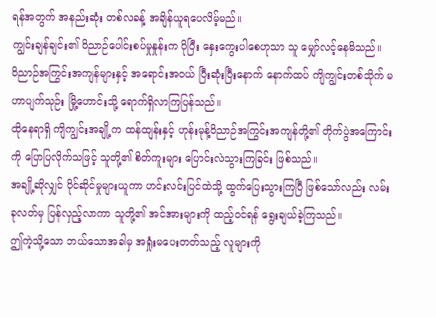ရန်အတွက် အနည်းဆုံး တစ်လခန့် အချိန်ယူရပေလိမ့်မည်။
ကျွင်းချန်ချင်း၏ ဝိညာဉ်ပေါင်းစပ်မှုနှုန်းက ပိုပြီး နှေးကွေးပါစေဟုသာ သူ မျှော်လင့်နေမိသည်။
ဝိညာဉ်အကြွင်းအကျန်များနှင့် အရောင်းအဝယ် ပြီးဆုံးပြီးနောက် နောက်ထပ် ကျိကျွင်းတစ်သိုက် မဟာပျက်သုဉ်း မြို့ဟောင်းသို့ ရောက်ရှိလာကြပြန်သည်။
ထိုနေရာရှိ ကျိကျွင်းအချို့က ထန်ထျန်းနှင့် ဟုန်းမုန့်ဝိညာဉ်အကြွင်းအကျန်တို့၏ တိုက်ပွဲအကြောင်းကို ပြောပြလိုက်သဖြင့် သူတို့၏ စိတ်ကူးများ ပြောင်းလဲသွားကြခြင်း ဖြစ်သည်။
အချို့ဆိုလျှင် ပိုင်ဆိုင်မှုများယူကာ ဟင်းလင်းပြင်ထဲသို့ ထွက်ပြေးသွားကြပြီ ဖြစ်သော်လည်း လမ်းခုလတ်မှ ပြန်လှည့်လာကာ သူတို့၏ အင်အားများကို ထည့်ဝင်ရန် ရွေးချယ်ခဲ့ကြသည်။
ဤကဲ့သို့သော ဘယ်သောအခါမှ အရှုံးမပေးတတ်သည့် လူများကို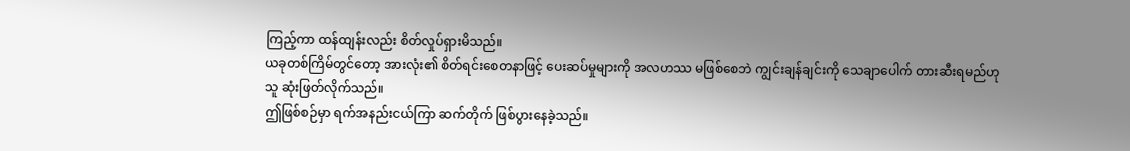ကြည့်ကာ ထန်ထျန်းလည်း စိတ်လှုပ်ရှားမိသည်။
ယခုတစ်ကြိမ်တွင်တော့ အားလုံး၏ စိတ်ရင်းစေတနာဖြင့် ပေးဆပ်မှုများကို အလဟဿ မဖြစ်စေဘဲ ကျွင်းချန်ချင်းကို သေချာပေါက် တားဆီးရမည်ဟု သူ ဆုံးဖြတ်လိုက်သည်။
ဤဖြစ်စဉ်မှာ ရက်အနည်းငယ်ကြာ ဆက်တိုက် ဖြစ်ပွားနေခဲ့သည်။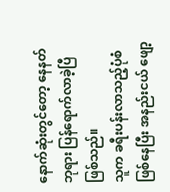နောက်ဆုံးတွင်တော့ နေနတ်ဘုရား ပြန်ရောက်လာခဲ့ပြီ ဖြစ်သည်။
သူက ခရီးပန်းလာသည့်ပုံစံ ဖြစ်နေပြီး အနည်းငယ် ဖျော့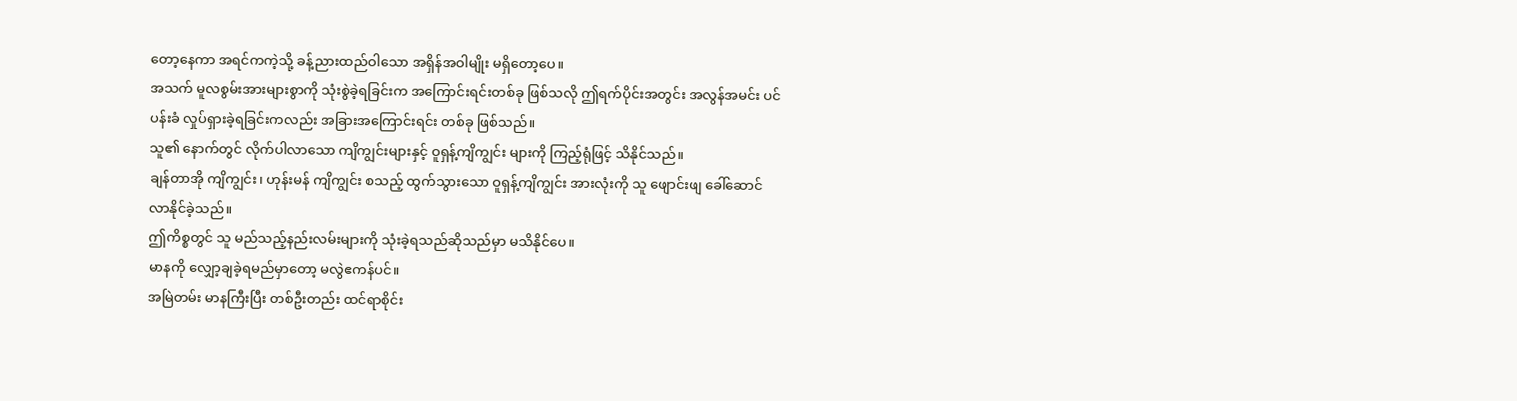တော့နေကာ အရင်ကကဲ့သို့ ခန့်ညားထည်ဝါသော အရှိန်အဝါမျိုး မရှိတော့ပေ။
အသက် မူလစွမ်းအားများစွာကို သုံးစွဲခဲ့ရခြင်းက အကြောင်းရင်းတစ်ခု ဖြစ်သလို ဤရက်ပိုင်းအတွင်း အလွန်အမင်း ပင်ပန်းခံ လှုပ်ရှားခဲ့ရခြင်းကလည်း အခြားအကြောင်းရင်း တစ်ခု ဖြစ်သည်။
သူ၏ နောက်တွင် လိုက်ပါလာသော ကျိကျွင်းများနှင့် ဝူရှန့်ကျိကျွင်း များကို ကြည့်ရုံဖြင့် သိနိုင်သည်။
ချန်တာအို ကျိကျွင်း၊ ဟုန်းမန် ကျိကျွင်း စသည့် ထွက်သွားသော ဝူရှန့်ကျိကျွင်း အားလုံးကို သူ ဖျောင်းဖျ ခေါ်ဆောင်လာနိုင်ခဲ့သည်။
ဤကိစ္စတွင် သူ မည်သည့်နည်းလမ်းများကို သုံးခဲ့ရသည်ဆိုသည်မှာ မသိနိုင်ပေ။
မာနကို လျှော့ချခဲ့ရမည်မှာတော့ မလွဲဧကန်ပင်။
အမြဲတမ်း မာနကြီးပြီး တစ်ဦးတည်း ထင်ရာစိုင်း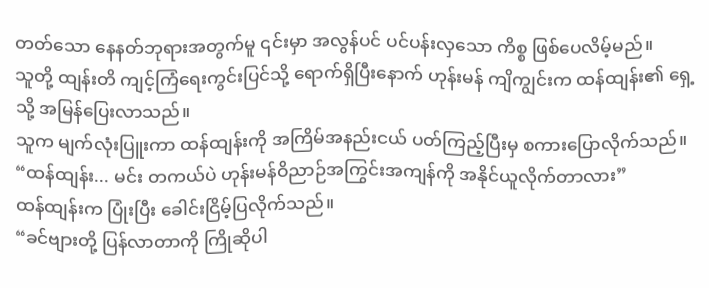တတ်သော နေနတ်ဘုရားအတွက်မူ ၎င်းမှာ အလွန်ပင် ပင်ပန်းလှသော ကိစ္စ ဖြစ်ပေလိမ့်မည်။
သူတို့ ထျန်းတိ ကျင့်ကြံရေးကွင်းပြင်သို့ ရောက်ရှိပြီးနောက် ဟုန်းမန် ကျိကျွင်းက ထန်ထျန်း၏ ရှေ့သို့ အမြန်ပြေးလာသည်။
သူက မျက်လုံးပြူးကာ ထန်ထျန်းကို အကြိမ်အနည်းငယ် ပတ်ကြည့်ပြီးမှ စကားပြောလိုက်သည်။
“ထန်ထျန်း... မင်း တကယ်ပဲ ဟုန်းမန်ဝိညာဉ်အကြွင်းအကျန်ကို အနိုင်ယူလိုက်တာလား”
ထန်ထျန်းက ပြုံးပြီး ခေါင်းငြိမ့်ပြလိုက်သည်။
“ခင်ဗျားတို့ ပြန်လာတာကို ကြိုဆိုပါ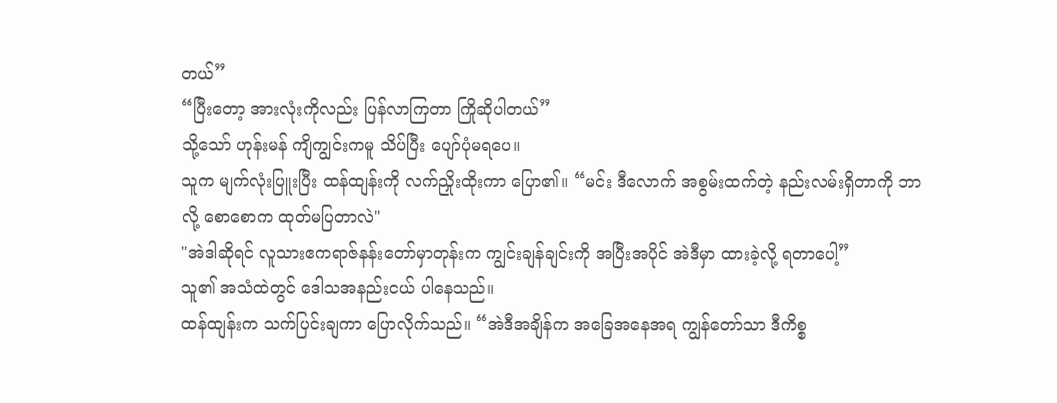တယ်”
“ပြီးတော့ အားလုံးကိုလည်း ပြန်လာကြတာ ကြိုဆိုပါတယ်”
သို့သော် ဟုန်းမန် ကျိကျွင်းကမူ သိပ်ပြီး ပျော်ပုံမရပေ။
သူက မျက်လုံးပြူးပြီး ထန်ထျန်းကို လက်ညှိုးထိုးကာ ပြော၏။ “မင်း ဒီလောက် အစွမ်းထက်တဲ့ နည်းလမ်းရှိတာကို ဘာလို့ စောစောက ထုတ်မပြတာလဲ"
"အဲဒါဆိုရင် လူသားဧကရာဇ်နန်းတော်မှာတုန်းက ကျွင်းချန်ချင်းကို အပြီးအပိုင် အဲဒီမှာ ထားခဲ့လို့ ရတာပေါ့”
သူ၏ အသံထဲတွင် ဒေါသအနည်းငယ် ပါနေသည်။
ထန်ထျန်းက သက်ပြင်းချကာ ပြောလိုက်သည်။ “အဲဒီအချိန်က အခြေအနေအရ ကျွန်တော်သာ ဒီကိစ္စ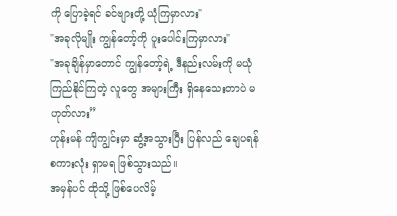ကို ပြောခဲ့ရင် ခင်ဗျားတို့ ယုံကြမှာလား"
"အခုလိုမျိုး ကျွန်တော့်ကို ပူးပေါင်းကြမှာလား"
"အခုချိန်မှာတောင် ကျွန်တော့်ရဲ့ ဒီနည်းလမ်းကို မယုံကြည်နိုင်ကြတဲ့ လူတွေ အများကြီး ရှိနေသေးတာပဲ မဟုတ်လား”
ဟုန်းမန် ကျိကျွင်းမှာ ဆွံ့အသွားပြီး ပြန်လည် ချေပရန် စကားလုံး ရှာမရ ဖြစ်သွားသည်။
အမှန်ပင် ထိုသို့ ဖြစ်ပေလိမ့်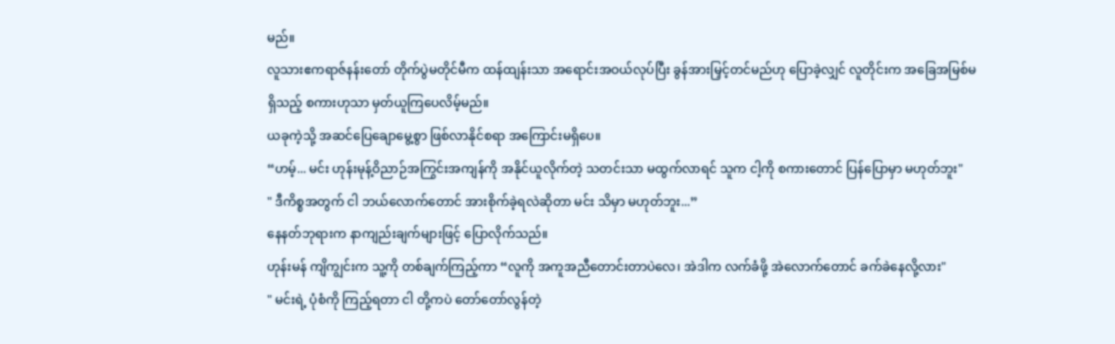မည်။
လူသားဧကရာဇ်နန်းတော် တိုက်ပွဲမတိုင်မီက ထန်ထျန်းသာ အရောင်းအဝယ်လုပ်ပြီး ခွန်အားမြှင့်တင်မည်ဟု ပြောခဲ့လျှင် လူတိုင်းက အခြေအမြစ်မရှိသည့် စကားဟုသာ မှတ်ယူကြပေလိမ့်မည်။
ယခုကဲ့သို့ အဆင်ပြေချောမွေ့စွာ ဖြစ်လာနိုင်စရာ အကြောင်းမရှိပေ။
“ဟမ့်... မင်း ဟုန်းမုန့်ဝိညာဉ်အကြွင်းအကျန်ကို အနိုင်ယူလိုက်တဲ့ သတင်းသာ မထွက်လာရင် သူက ငါ့ကို စကားတောင် ပြန်ပြောမှာ မဟုတ်ဘူး"
" ဒီကိစ္စအတွက် ငါ ဘယ်လောက်တောင် အားစိုက်ခဲ့ရလဲဆိုတာ မင်း သိမှာ မဟုတ်ဘူး...”
နေနတ်ဘုရားက နာကျည်းချက်များဖြင့် ပြောလိုက်သည်။
ဟုန်းမန် ကျိကျွင်းက သူ့ကို တစ်ချက်ကြည့်ကာ “လူကို အကူအညီတောင်းတာပဲလေ၊ အဲဒါက လက်ခံဖို့ အဲလောက်တောင် ခက်ခဲနေလို့လား"
" မင်းရဲ့ ပုံစံကို ကြည့်ရတာ ငါ တို့ကပဲ တော်တော်လွန်တဲ့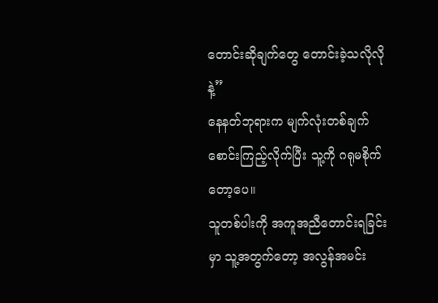တောင်းဆိုချက်တွေ တောင်းခဲ့သလိုလိုနဲ့”
နေနတ်ဘုရားက မျက်လုံးတစ်ချက် စောင်းကြည့်လိုက်ပြီး သူ့ကို ဂရုမစိုက်တော့ပေ။
သူတစ်ပါးကို အကူအညီတောင်းရခြင်းမှာ သူ့အတွက်တော့ အလွန်အမင်း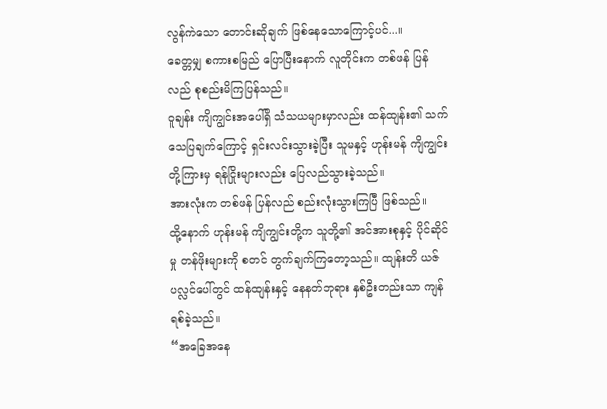လွန်ကဲသော တောင်းဆိုချက် ဖြစ်နေသောကြောင့်ပင်...။
ခေတ္တမျှ စကားစမြည် ပြောပြီးနောက် လူတိုင်းက တစ်ဖန် ပြန်လည် စုစည်းမိကြပြန်သည်။
ဝူချန်း ကျိကျွင်းအပေါ်ရှိ သံသယများမှာလည်း ထန်ထျန်း၏ သက်သေပြချက်ကြောင့် ရှင်းလင်းသွားခဲ့ပြီး သူမနှင့် ဟုန်းမန် ကျိကျွင်းတို့ကြားမှ ရန်ငြိုးများလည်း ပြေလည်သွားခဲ့သည်။
အားလုံးက တစ်ဖန် ပြန်လည် စည်းလုံးသွားကြပြီ ဖြစ်သည်။
ထို့နောက် ဟုန်းမန် ကျိကျွင်းတို့က သူတို့၏ အင်အားစုနှင့် ပိုင်ဆိုင်မှု တန်ဖိုးများကို စတင် တွက်ချက်ကြတော့သည်။ ထျန်းတိ ယဇ်ပလ္လင်ပေါ်တွင် ထန်ထျန်းနှင့် နေနတ်ဘုရား နှစ်ဦးတည်းသာ ကျန်ရစ်ခဲ့သည်။
“အခြေအနေ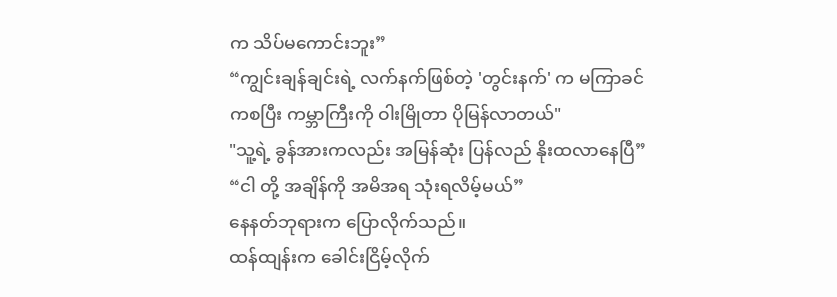က သိပ်မကောင်းဘူး”
“ကျွင်းချန်ချင်းရဲ့ လက်နက်ဖြစ်တဲ့ 'တွင်းနက်' က မကြာခင်ကစပြီး ကမ္ဘာကြီးကို ဝါးမြိုတာ ပိုမြန်လာတယ်"
"သူ့ရဲ့ ခွန်အားကလည်း အမြန်ဆုံး ပြန်လည် နိုးထလာနေပြီ”
“ငါ တို့ အချိန်ကို အမိအရ သုံးရလိမ့်မယ်”
နေနတ်ဘုရားက ပြောလိုက်သည်။
ထန်ထျန်းက ခေါင်းငြိမ့်လိုက်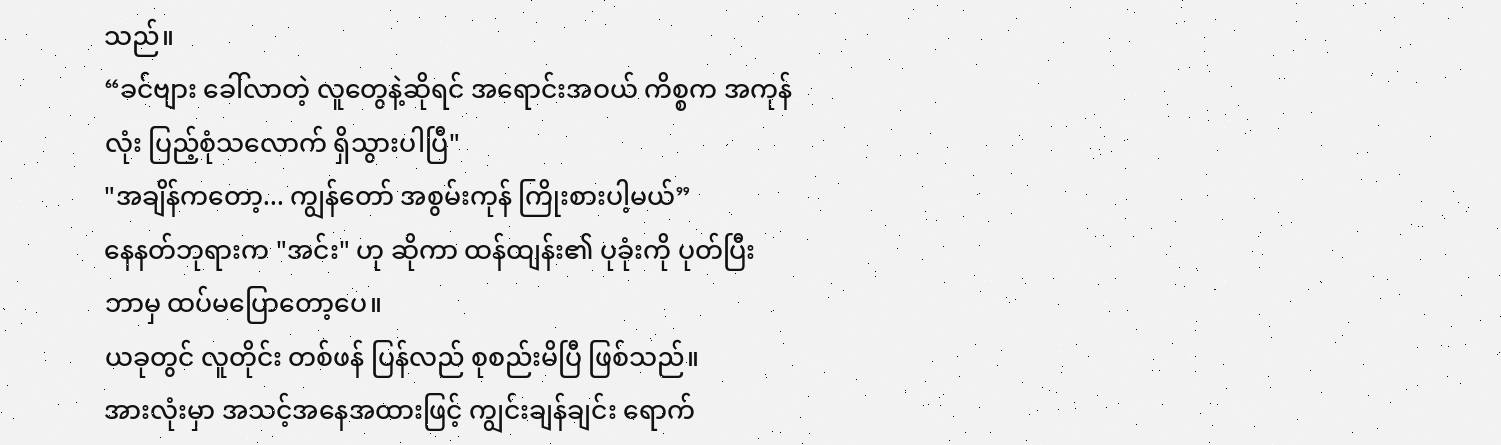သည်။
“ခင်ဗျား ခေါ်လာတဲ့ လူတွေနဲ့ဆိုရင် အရောင်းအဝယ် ကိစ္စက အကုန်လုံး ပြည့်စုံသလောက် ရှိသွားပါပြီ"
"အချိန်ကတော့... ကျွန်တော် အစွမ်းကုန် ကြိုးစားပါ့မယ်”
နေနတ်ဘုရားက "အင်း" ဟု ဆိုကာ ထန်ထျန်း၏ ပုခုံးကို ပုတ်ပြီး ဘာမှ ထပ်မပြောတော့ပေ။
ယခုတွင် လူတိုင်း တစ်ဖန် ပြန်လည် စုစည်းမိပြီ ဖြစ်သည်။
အားလုံးမှာ အသင့်အနေအထားဖြင့် ကျွင်းချန်ချင်း ရောက်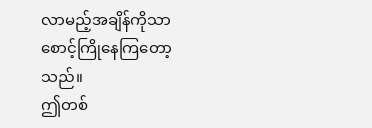လာမည့်အချိန်ကိုသာ စောင့်ကြိုနေကြတော့သည်။
ဤတစ်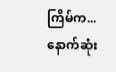ကြိမ်က... နောက်ဆုံး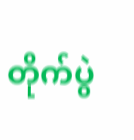တိုက်ပွဲ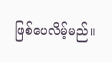ဖြစ်ပေလိမ့်မည်။